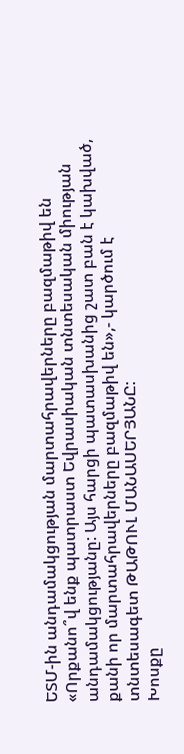ԵՏՄ-ին անդամակցության մարտահրավերները բազմաթիվ են
«Որքանո՞վ ենք պատրաստ Եվրասիական տնտեսական միության անդամակցությանը: Այս հարցի պատասխանից շատ բան է կախված, քանի որ մարտահրավերները բազմաթիվ են»,- կարծում է տնտեսագետ ԹԱԹՈՒԼ ՄԱՆԱՍԵՐՅԱՆԸ:
Խոսքը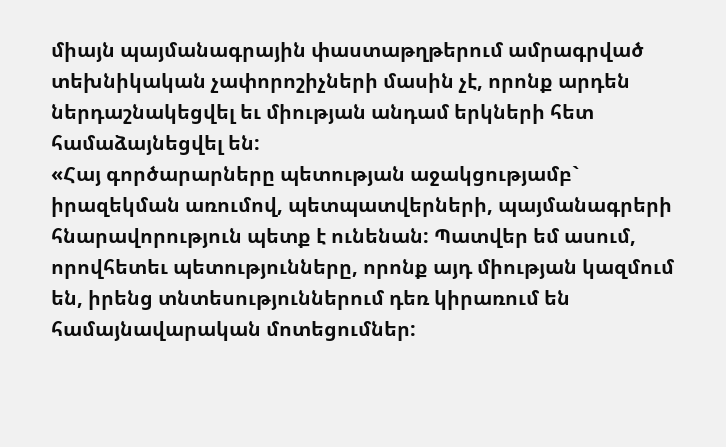միայն պայմանագրային փաստաթղթերում ամրագրված տեխնիկական չափորոշիչների մասին չէ, որոնք արդեն ներդաշնակեցվել եւ միության անդամ երկների հետ համաձայնեցվել են:
«Հայ գործարարները պետության աջակցությամբ` իրազեկման առումով, պետպատվերների, պայմանագրերի հնարավորություն պետք է ունենան: Պատվեր եմ ասում, որովհետեւ պետությունները, որոնք այդ միության կազմում են, իրենց տնտեսություններում դեռ կիրառում են համայնավարական մոտեցումներ: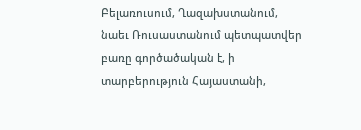Բելառուսում, Ղազախստանում, նաեւ Ռուսաստանում պետպատվեր բառը գործածական է, ի տարբերություն Հայաստանի,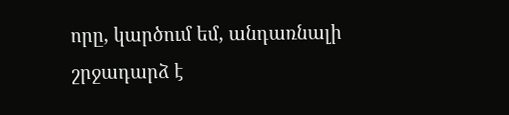որը, կարծում եմ, անդառնալի շրջադարձ է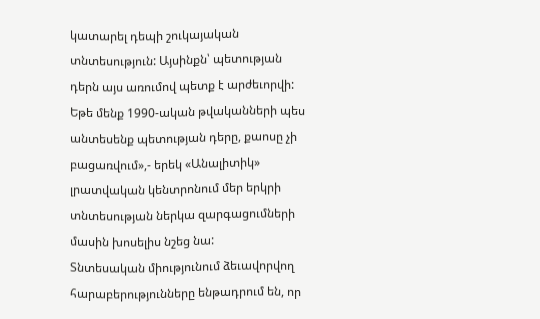կատարել դեպի շուկայական տնտեսություն: Այսինքն՝ պետության դերն այս առումով պետք է արժեւորվի: Եթե մենք 1990-ական թվականների պես անտեսենք պետության դերը, քաոսը չի բացառվում»,- երեկ «Անալիտիկ» լրատվական կենտրոնում մեր երկրի տնտեսության ներկա զարգացումների մասին խոսելիս նշեց նա:
Տնտեսական միությունում ձեւավորվող հարաբերությունները ենթադրում են, որ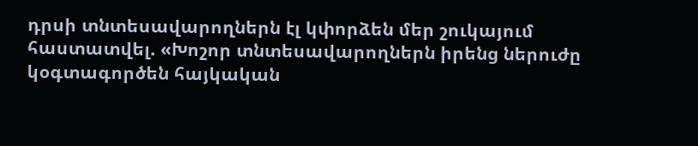դրսի տնտեսավարողներն էլ կփորձեն մեր շուկայում հաստատվել. «Խոշոր տնտեսավարողներն իրենց ներուժը կօգտագործեն հայկական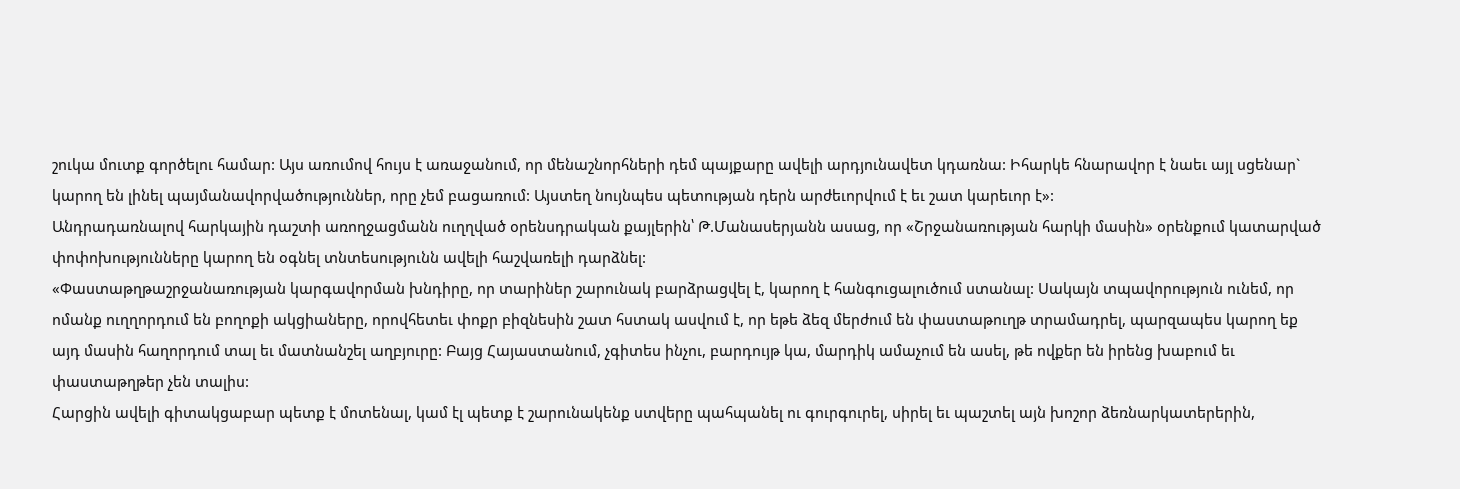շուկա մուտք գործելու համար: Այս առումով հույս է առաջանում, որ մենաշնորհների դեմ պայքարը ավելի արդյունավետ կդառնա: Իհարկե հնարավոր է նաեւ այլ սցենար` կարող են լինել պայմանավորվածություններ, որը չեմ բացառում: Այստեղ նույնպես պետության դերն արժեւորվում է եւ շատ կարեւոր է»:
Անդրադառնալով հարկային դաշտի առողջացմանն ուղղված օրենսդրական քայլերին՝ Թ.Մանասերյանն ասաց, որ «Շրջանառության հարկի մասին» օրենքում կատարված փոփոխությունները կարող են օգնել տնտեսությունն ավելի հաշվառելի դարձնել:
«Փաստաթղթաշրջանառության կարգավորման խնդիրը, որ տարիներ շարունակ բարձրացվել է, կարող է հանգուցալուծում ստանալ: Սակայն տպավորություն ունեմ, որ ոմանք ուղղորդում են բողոքի ակցիաները, որովհետեւ փոքր բիզնեսին շատ հստակ ասվում է, որ եթե ձեզ մերժում են փաստաթուղթ տրամադրել, պարզապես կարող եք այդ մասին հաղորդում տալ եւ մատնանշել աղբյուրը: Բայց Հայաստանում, չգիտես ինչու, բարդույթ կա, մարդիկ ամաչում են ասել, թե ովքեր են իրենց խաբում եւ փաստաթղթեր չեն տալիս:
Հարցին ավելի գիտակցաբար պետք է մոտենալ, կամ էլ պետք է շարունակենք ստվերը պահպանել ու գուրգուրել, սիրել եւ պաշտել այն խոշոր ձեռնարկատերերին,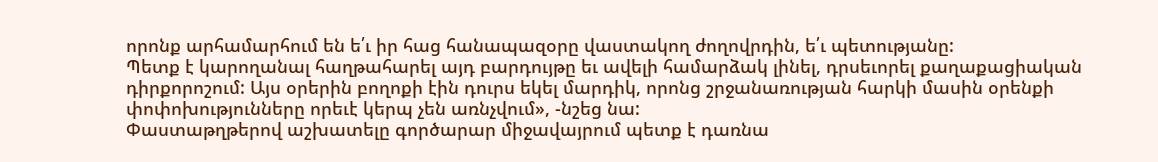որոնք արհամարհում են ե՛ւ իր հաց հանապազօրը վաստակող ժողովրդին, ե՛ւ պետությանը:
Պետք է կարողանալ հաղթահարել այդ բարդույթը եւ ավելի համարձակ լինել, դրսեւորել քաղաքացիական դիրքորոշում: Այս օրերին բողոքի էին դուրս եկել մարդիկ, որոնց շրջանառության հարկի մասին օրենքի փոփոխությունները որեւէ կերպ չեն առնչվում», -նշեց նա:
Փաստաթղթերով աշխատելը գործարար միջավայրում պետք է դառնա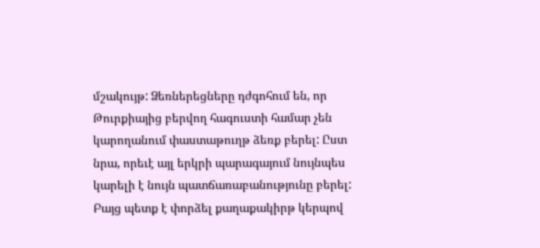մշակույթ: Ձեռներեցները դժգոհում են, որ Թուրքիայից բերվող հագուստի համար չեն կարողանում փաստաթուղթ ձեռք բերել: Ըստ նրա, որեւէ այլ երկրի պարագայում նույնպես կարելի է նույն պատճառաբանությունը բերել: Բայց պետք է փորձել քաղաքակիրթ կերպով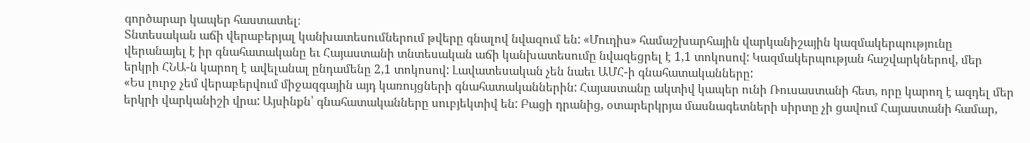գործարար կապեր հաստատել։
Տնտեսական աճի վերաբերյալ կանխատեսումներում թվերը գնալով նվազում են: «Մուդիս» համաշխարհային վարկանիշային կազմակերպությունը վերանայել է իր գնահատականը եւ Հայաստանի տնտեսական աճի կանխատեսումը նվազեցրել է 1,1 տոկոսով: Կազմակերպության հաշվարկներով, մեր երկրի ՀՆԱ-ն կարող է ավելանալ ընդամենը 2,1 տոկոսով: Լավատեսական չեն նաեւ ԱՄՀ-ի գնահատականները:
«Ես լուրջ չեմ վերաբերվում միջազգային այդ կառույցների գնահատականներին: Հայաստանը ակտիվ կապեր ունի Ռուսաստանի հետ, որը կարող է ազդել մեր երկրի վարկանիշի վրա: Այսինքն՝ գնահատականները սուբյեկտիվ են: Բացի դրանից, օտարերկրյա մասնագետների սիրտը չի ցավում Հայաստանի համար,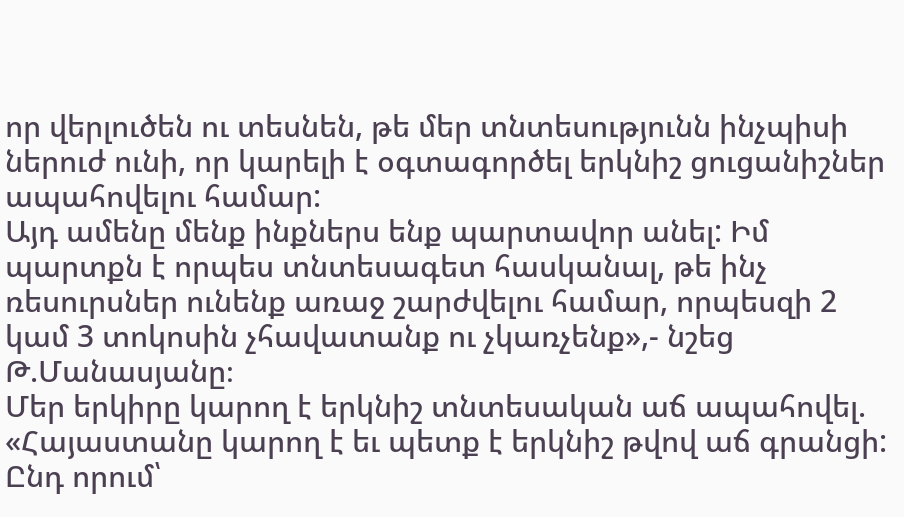որ վերլուծեն ու տեսնեն, թե մեր տնտեսությունն ինչպիսի ներուժ ունի, որ կարելի է օգտագործել երկնիշ ցուցանիշներ ապահովելու համար:
Այդ ամենը մենք ինքներս ենք պարտավոր անել: Իմ պարտքն է որպես տնտեսագետ հասկանալ, թե ինչ ռեսուրսներ ունենք առաջ շարժվելու համար, որպեսզի 2 կամ 3 տոկոսին չհավատանք ու չկառչենք»,- նշեց Թ.Մանասյանը։
Մեր երկիրը կարող է երկնիշ տնտեսական աճ ապահովել. «Հայաստանը կարող է եւ պետք է երկնիշ թվով աճ գրանցի: Ընդ որում՝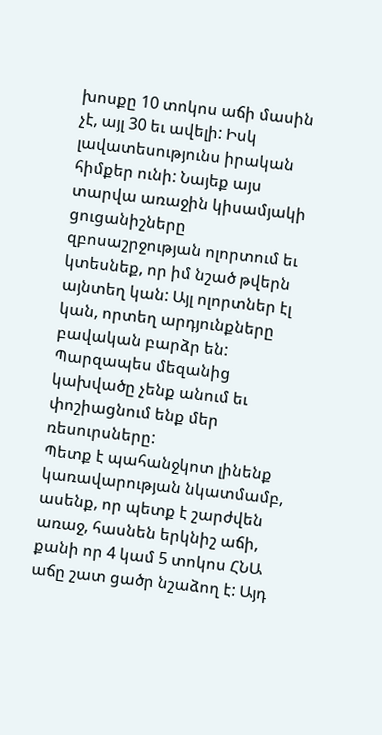խոսքը 10 տոկոս աճի մասին չէ, այլ 30 եւ ավելի: Իսկ լավատեսությունս իրական հիմքեր ունի: Նայեք այս տարվա առաջին կիսամյակի ցուցանիշները զբոսաշրջության ոլորտում եւ կտեսնեք, որ իմ նշած թվերն այնտեղ կան: Այլ ոլորտներ էլ կան, որտեղ արդյունքները բավական բարձր են: Պարզապես մեզանից կախվածը չենք անում եւ փոշիացնում ենք մեր ռեսուրսները:
Պետք է պահանջկոտ լինենք կառավարության նկատմամբ, ասենք, որ պետք է շարժվեն առաջ, հասնեն երկնիշ աճի, քանի որ 4 կամ 5 տոկոս ՀՆԱ աճը շատ ցածր նշաձող է: Այդ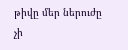թիվը մեր ներուժը չի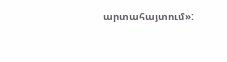արտահայտում»: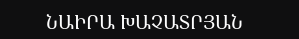ՆԱԻՐԱ ԽԱՉԱՏՐՅԱՆ